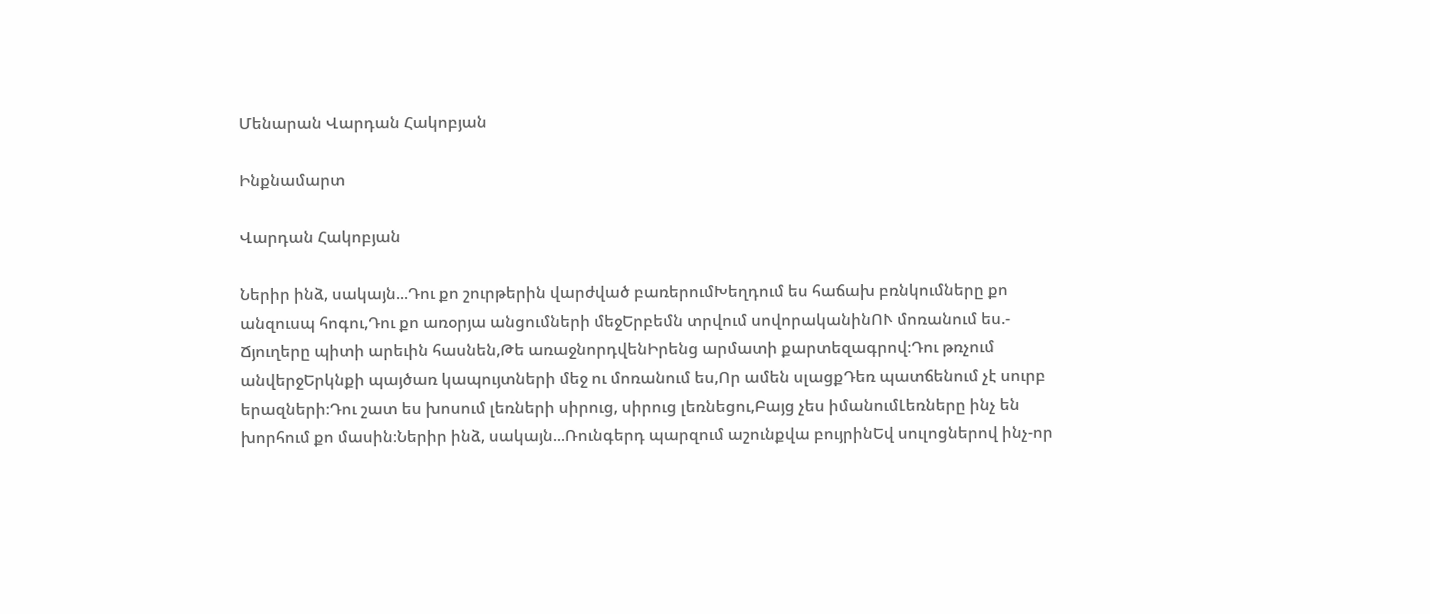Մենարան Վարդան Հակոբյան

Ինքնամարտ

Վարդան Հակոբյան

Ներիր ինձ, սակայն...Դու քո շուրթերին վարժված բառերումԽեղդում ես հաճախ բռնկումները քո անզուսպ հոգու,Դու քո առօրյա անցումների մեջԵրբեմն տրվում սովորականինՈՒ մոռանում ես.- Ճյուղերը պիտի արեւին հասնեն,Թե առաջնորդվենԻրենց արմատի քարտեզագրով։Դու թռչում անվերջԵրկնքի պայծառ կապույտների մեջ ու մոռանում ես,Որ ամեն սլացքԴեռ պատճենում չէ սուրբ երազների։Դու շատ ես խոսում լեռների սիրուց, սիրուց լեռնեցու,Բայց չես իմանումԼեռները ինչ են խորհում քո մասին։Ներիր ինձ, սակայն...Ռունգերդ պարզում աշունքվա բույրինԵվ սուլոցներով ինչ-որ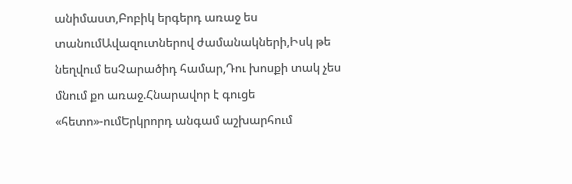անիմաստ,Բոբիկ երգերդ առաջ ես տանումԱվազուտներով ժամանակների,Իսկ թե նեղվում եսՉարածիդ համար,Դու խոսքի տակ չես մնում քո առաջ.Հնարավոր է գուցե «հետո»-ումԵրկրորդ անգամ աշխարհում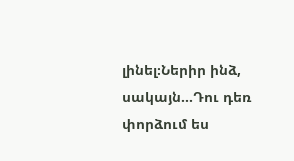լինել։Ներիր ինձ, սակայն...Դու դեռ փորձում ես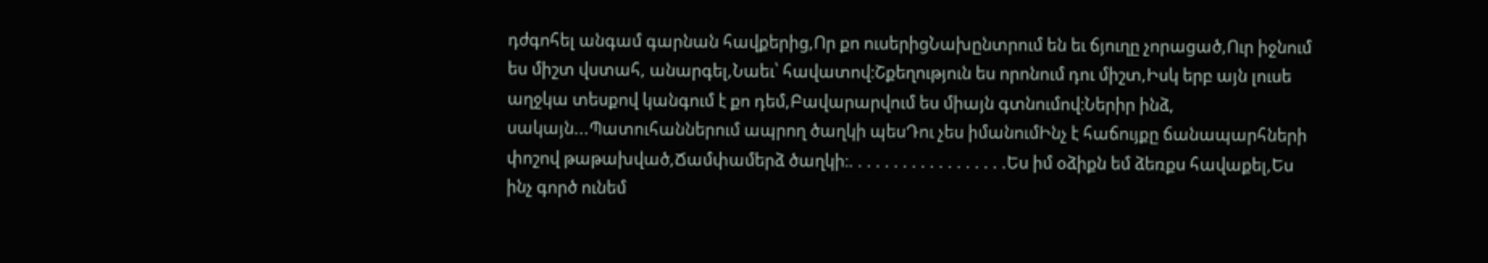դժգոհել անգամ գարնան հավքերից,Որ քո ուսերիցՆախընտրում են եւ ճյուղը չորացած,Ուր իջնում ես միշտ վստահ, անարգել,Նաեւ՝ հավատով։Շքեղություն ես որոնում դու միշտ,Իսկ երբ այն լուսե աղջկա տեսքով կանգում է քո դեմ,Բավարարվում ես միայն գտնումով։Ներիր ինձ, սակայն...Պատուհաններում ապրող ծաղկի պեսԴու չես իմանումԻնչ է հաճույքը ճանապարհների փոշով թաթախված,Ճամփամերձ ծաղկի։. . . . . . . . . . . . . . . . . .Ես իմ օձիքն եմ ձեռքս հավաքել,Ես ինչ գործ ունեմ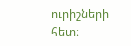ուրիշների հետ։